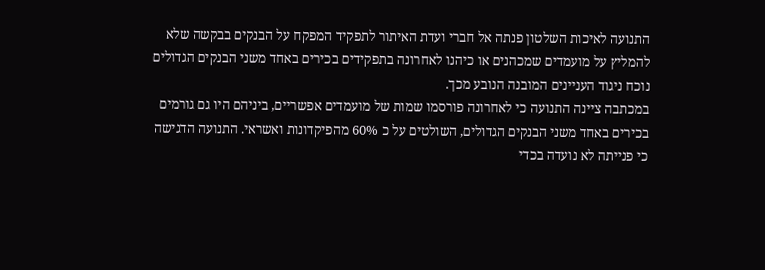התנועה לאיכות השלטון פנתה אל חברי ועדת האיתור לתפקיד המפקח על הבנקים בבקשה שלא להמליץ על מועמדים שמכהנים או כיהנו לאחרונה בתפקידים בכירים באחד משני הבנקים הגדולים נוכח ניגוד העניינים המובנה הנובע מכך.
במכתבה ציינה התנועה כי לאחרונה פורסמו שמות של מועמדים אפשריים, ביניהם היו גם גורמים בכירים באחד משני הבנקים הגדולים, השולטים על כ 60% מהפיקדונות ואשראי. התנועה הדגישה כי פנייתה לא נועדה בכדי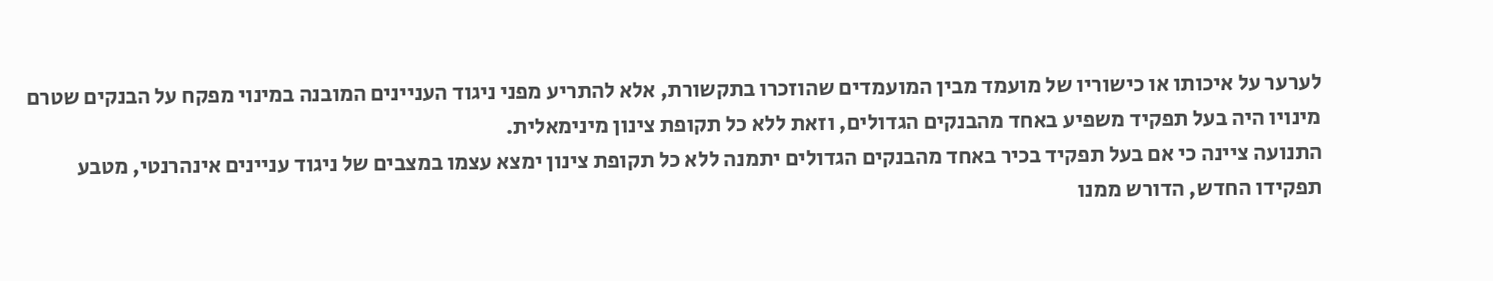לערער על איכותו או כישוריו של מועמד מבין המועמדים שהוזכרו בתקשורת, אלא להתריע מפני ניגוד העניינים המובנה במינוי מפקח על הבנקים שטרם מינויו היה בעל תפקיד משפיע באחד מהבנקים הגדולים, וזאת ללא כל תקופת צינון מינימאלית.
התנועה ציינה כי אם בעל תפקיד בכיר באחד מהבנקים הגדולים יתמנה ללא כל תקופת צינון ימצא עצמו במצבים של ניגוד עניינים אינהרנטי, מטבע תפקידו החדש, הדורש ממנו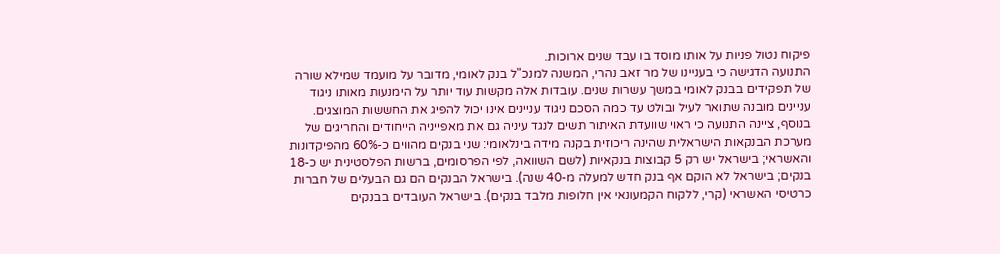פיקוח נטול פניות על אותו מוסד בו עבד שנים ארוכות.
התנועה הדגישה כי בעניינו של מר זאב נהרי, המשנה למנכ"ל בנק לאומי, מדובר על מועמד שמילא שורה של תפקידים בבנק לאומי במשך עשרות שנים. עובדות אלה מקשות עוד יותר על הימנעות מאותו ניגוד עניינים מובנה שתואר לעיל ובולט עד כמה הסכם ניגוד עניינים אינו יכול להפיג את החששות המוצגים.
בנוסף, ציינה התנועה כי ראוי שוועדת האיתור תשים לנגד עיניה גם את מאפייניה הייחודים והחריגים של מערכת הבנקאות הישראלית שהינה ריכוזית בקנה מידה בינלאומי: שני בנקים מהווים כ-60% מהפיקדונות והאשראי; בישראל יש רק 5 קבוצות בנקאיות (לשם השוואה, לפי הפרסומים, ברשות הפלסטינית יש כ-18 בנקים; בישראל לא הוקם אף בנק חדש למעלה מ-40 שנה). בישראל הבנקים הם גם הבעלים של חברות כרטיסי האשראי (קרי, ללקוח הקמעונאי אין חלופות מלבד בנקים). בישראל העובדים בבנקים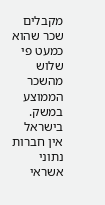מקבלים שכר שהוא כמעט פי שלוש מהשכר הממוצע במשק. בישראל אין חברות נתוני אשראי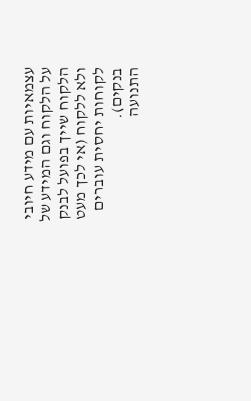עצמאיות עם מידע חיובי על הלקוח וגם המידע של הלקוח שייך בפועל לבנק ולא ללקוח (אי לכך מעט לקוחות יחסית עוברים בנקים).
התנועה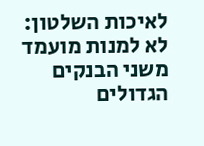לאיכות השלטון: לא למנות מועמד משני הבנקים הגדולים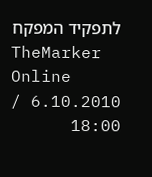לתפקיד המפקח
TheMarker Online
6.10.2010 / 18:00